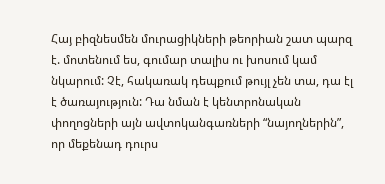Հայ բիզնեսմեն մուրացիկների թեորիան շատ պարզ է. մոտենում ես, գումար տալիս ու խոսում կամ նկարում: Չէ, հակառակ դեպքում թույլ չեն տա, դա էլ է ծառայություն: Դա նման է կենտրոնական փողոցների այն ավտոկանգառների “նայողներին”, որ մեքենադ դուրս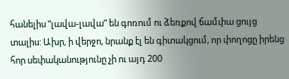հանելիս “լավա-լավա” են գոռում ու ձեռքով ճամփա ցույց տալիս: Ախր, ի վերջո, նրանք էլ են գիտակցում, որ փողոցը իրենց հոր սեփականությունը չի ու այդ 200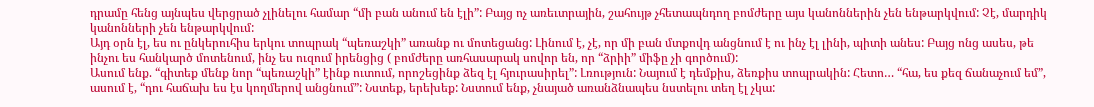դրամը հենց այնպես վերցրած չլինելու համար “մի բան անում են էլի”: Բայց ոչ առեւտրային, շահույթ չհետապնդող բոմժերը այս կանոններին չեն ենթարկվում: Չէ, մարդիկ կանոնների չեն ենթարկվում:
Այդ օրն էլ, ես ու ընկերուհիս երկու տոպրակ “պեռաշկի” առանք ու մոտեցանց: Լինում է, չէ, որ մի բան մտքովդ անցնում է ու ինչ էլ լինի, պիտի անես: Բայց ոնց ասես, թե ինչու ես հանկարծ մոտենում, ինչ ես ուզում իրենցից ( բոմժերը առհասարակ սովոր են, որ “ձրիի” միֆը չի գործում):
Ասում ենք. “գիտեք մենք նոր “պեռաշկի” էինք ուտում, որոշեցինք ձեզ էլ հյուրասիրել”: Լռություն: Նայում է դեմքիս, ձեռքիս տոպրակին: Հետո… “հա, ես քեզ ճանաչում եմ”, ասում է, “դու հաճախ ես էս կողմերով անցնում”: Նստեք, երեխեք: Նստում ենք, չնայած առանձնապես նստելու տեղ էլ չկա: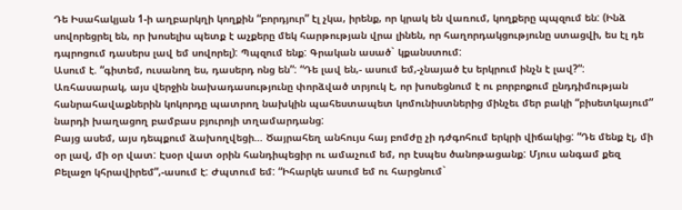Դե Իսահակյան 1-ի աղբարկղի կողքին “բորդյուր” էլ չկա, իրենք, որ կրակ են վառում, կողքերը պպզում են: (Ինձ սովորեցրել են, որ խոսելիս պետք է աչքերը մեկ հարթության վրա լինեն, որ հաղորդակցությունը ստացվի, ես էլ դե դպրոցում դասերս լավ եմ սովորել): Պպզում ենք: Գրական ասած` կքանստում:
Ասում է. “գիտեմ, ուսանող ես, դասերդ ոնց են”: “Դե լավ են,- ասում եմ,-չնայած էս երկրում ինչն է լավ?”: Առհասարակ, այս վերջին նախադասությունը փորձված տրյուկ է, որ խոսեցնում է ու բորբոքում ընդդիմության հանրահավաքներին կոկորդը պատրող նախկին պահեստապետ կոմունիստներից մինչեւ մեր բակի “բիսետկայում” նարդի խաղացող բամբաս բյուրոյի տղամարդանց:
Բայց ասեմ, այս դեպքում ձախողվեցի… Ծայրահեղ անհույս հայ բոմժը չի դժգոհում երկրի վիճակից: “Դե մենք էլ, մի օր լավ, մի օր վատ: Էսօր վատ օրին հանդիպեցիր ու ամաչում եմ, որ էսպես ծանոթացանք: Մյուս անգամ քեզ Բելաջո կհրավիրեմ”,-ասում է: Ժպտում եմ: “Իհարկե ասում եմ ու հարցնում`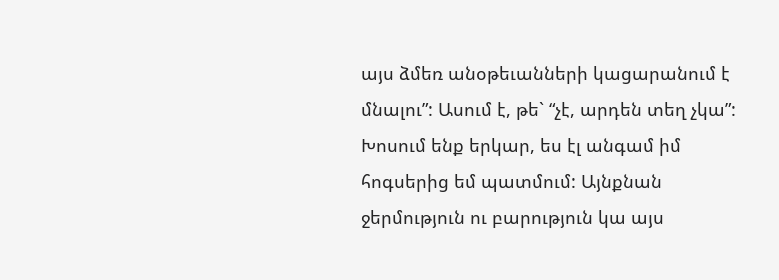այս ձմեռ անօթեւանների կացարանում է մնալու”: Ասում է, թե` “չէ, արդեն տեղ չկա”:
Խոսում ենք երկար, ես էլ անգամ իմ հոգսերից եմ պատմում: Այնքնան ջերմություն ու բարություն կա այս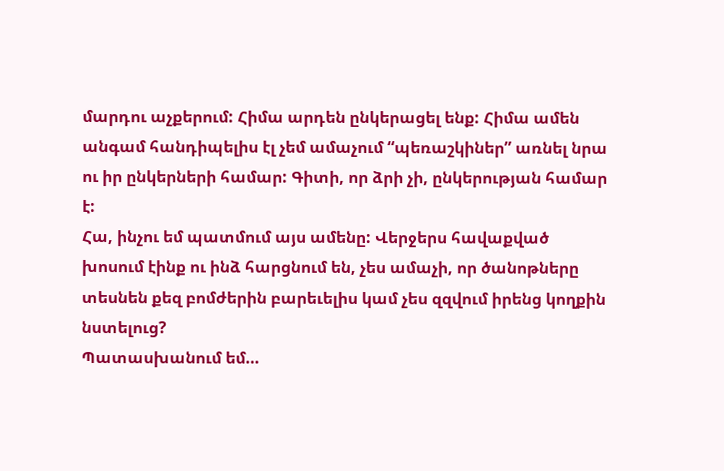մարդու աչքերում: Հիմա արդեն ընկերացել ենք: Հիմա ամեն անգամ հանդիպելիս էլ չեմ ամաչում “պեռաշկիներ” առնել նրա ու իր ընկերների համար: Գիտի, որ ձրի չի, ընկերության համար է:
Հա, ինչու եմ պատմում այս ամենը: Վերջերս հավաքված խոսում էինք ու ինձ հարցնում են, չես ամաչի, որ ծանոթները տեսնեն քեզ բոմժերին բարեւելիս կամ չես զզվում իրենց կողքին նստելուց?
Պատասխանում եմ…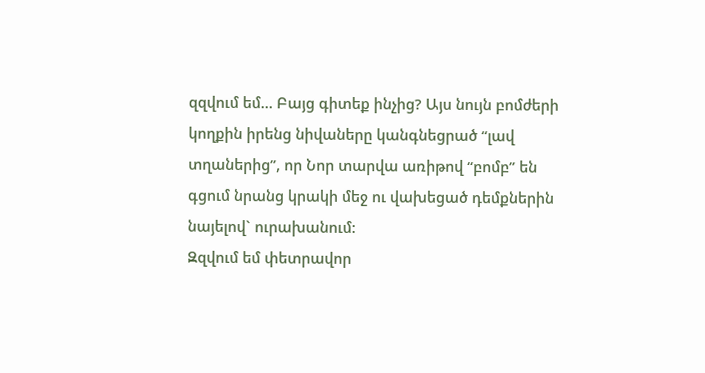զզվում եմ… Բայց գիտեք ինչից? Այս նույն բոմժերի կողքին իրենց նիվաները կանգնեցրած “լավ տղաներից”, որ Նոր տարվա առիթով “բոմբ” են գցում նրանց կրակի մեջ ու վախեցած դեմքներին նայելով` ուրախանում:
Զզվում եմ փետրավոր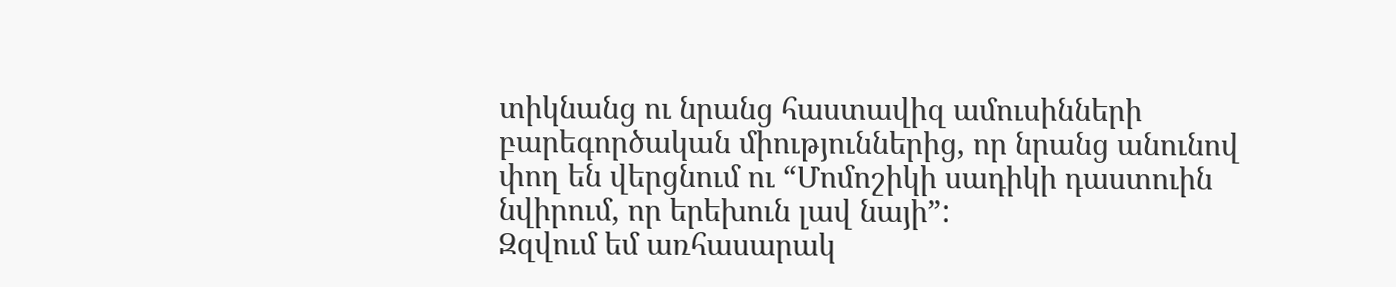տիկնանց ու նրանց հաստավիզ ամուսինների բարեգործական միություններից, որ նրանց անունով փող են վերցնում ու “Մոմոշիկի սադիկի դաստուին նվիրում, որ երեխուն լավ նայի”:
Զզվում եմ առհասարակ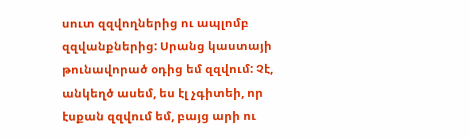սուտ զզվողներից ու ապլոմբ զզվանքներից: Սրանց կաստայի թունավորած օդից եմ զզվում: Չէ, անկեղծ ասեմ, ես էլ չգիտեի, որ էսքան զզվում եմ, բայց արի ու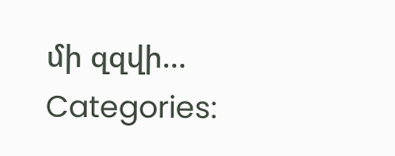մի զզվի…
Categories: